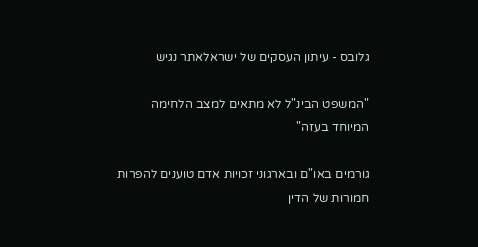גלובס - עיתון העסקים של ישראלאתר נגיש

"המשפט הבינ"ל לא מתאים למצב הלחימה המיוחד בעזה"

גורמים באו"ם ובארגוני זכויות אדם טוענים להפרות חמורות של הדין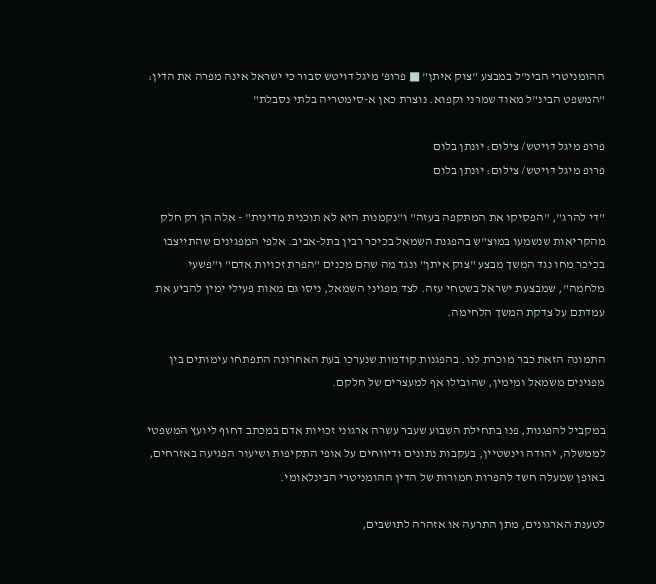ההומניטרי הבינ"ל במבצע "צוק איתן" ■ פרופ' מיגל דויטש סבור כי ישראל אינה מפרה את הדין: "המשפט הבינ"ל מאוד שמרני וקפוא. נוצרת כאן א-סימטריה בלתי נסבלת"

פרופ מיגל דויטש/ צילום: יונתן בלום
פרופ מיגל דויטש/ צילום: יונתן בלום

"די להרג", "הפסיקו את המתקפה בעזה" ו"נקמנות היא לא תוכנית מדינית" - אלה הן רק חלק מהקריאות שנשמעו במוצ"ש בהפגנת השמאל בכיכר רבין בתל-אביב. אלפי המפגינים שהתייצבו בכיכר מחו נגד המשך מבצע "צוק איתן" ונגד מה שהם מכנים "הפרת זכויות אדם" ו"פשעי מלחמה", שמבצעת ישראל בשטחי עזה. לצד מפגיני השמאל, ניסו גם מאות פעילי ימין להביע את עמדתם על צדקת המשך הלחימה.

התמונה הזאת כבר מוכרת לנו. בהפגנות קודמות שנערכו בעת האחרונה התפתחו עימותים בין מפגינים משמאל ומימין, שהובילו אף למעצרים של חלקם.

במקביל להפגנות, פנו בתחילת השבוע שעבר עשרה ארגוני זכויות אדם במכתב דחוף ליועץ המשפטי לממשלה, יהודה וינשטיין, בעקבות נתונים ודיווחים על אופי התקיפות ושיעור הפגיעה באזרחים, באופן שמעלה חשד להפרות חמורות של הדין ההומניטרי הבינלאומי.

לטענת הארגונים, מתן התרעה או אזהרה לתושבים,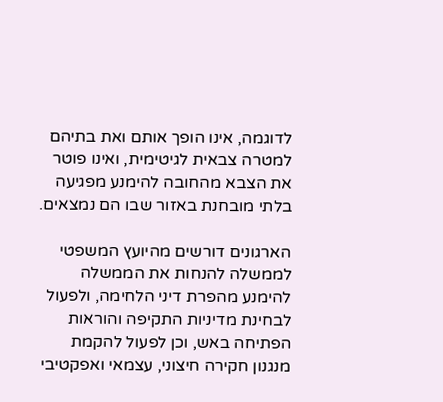לדוגמה, אינו הופך אותם ואת בתיהם למטרה צבאית לגיטימית, ואינו פוטר את הצבא מהחובה להימנע מפגיעה בלתי מובחנת באזור שבו הם נמצאים.

הארגונים דורשים מהיועץ המשפטי לממשלה להנחות את הממשלה להימנע מהפרת דיני הלחימה, ולפעול לבחינת מדיניות התקיפה והוראות הפתיחה באש, וכן לפעול להקמת מנגנון חקירה חיצוני, עצמאי ואפקטיבי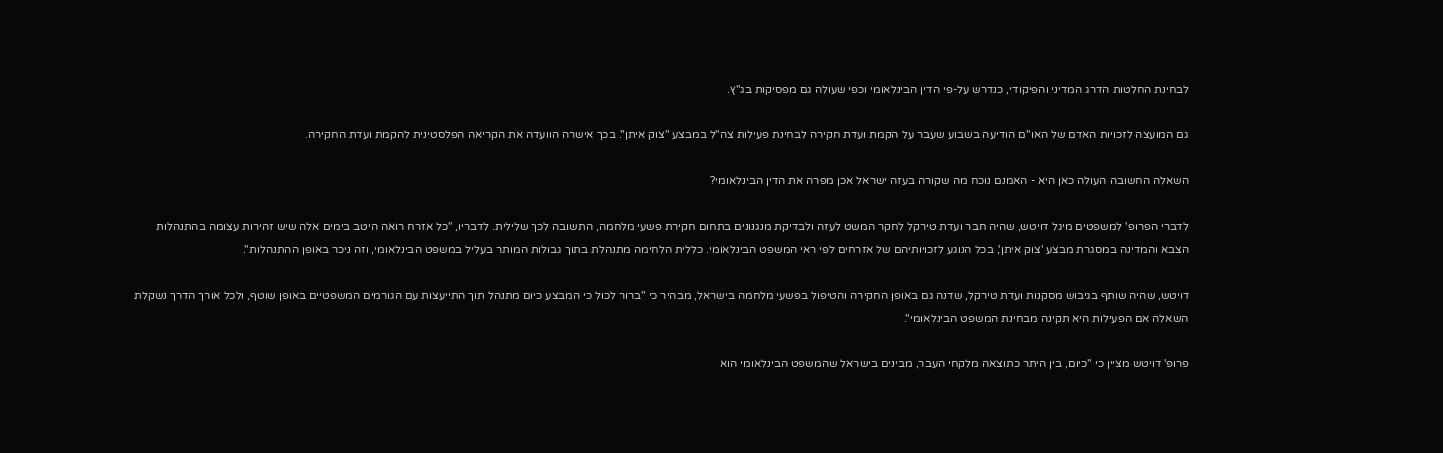לבחינת החלטות הדרג המדיני והפיקודי, כנדרש על-פי הדין הבינלאומי וכפי שעולה גם מפסיקות בג"ץ.

גם המועצה לזכויות האדם של האו"ם הודיעה בשבוע שעבר על הקמת ועדת חקירה לבחינת פעילות צה"ל במבצע "צוק איתן". בכך אישרה הוועדה את הקריאה הפלסטינית להקמת ועדת החקירה.

השאלה החשובה העולה כאן היא - האמנם נוכח מה שקורה בעזה ישראל אכן מפרה את הדין הבינלאומי?

לדברי הפרופ' למשפטים מיגל דויטש, שהיה חבר ועדת טירקל לחקר המשט לעזה ולבדיקת מנגנונים בתחום חקירת פשעי מלחמה, התשובה לכך שלילית. לדבריו, "כל אזרח רואה היטב בימים אלה שיש זהירות עצומה בהתנהלות הצבא והמדינה במסגרת מבצע 'צוק איתן', בכל הנוגע לזכויותיהם של אזרחים לפי ראי המשפט הבינלאומי. כללית הלחימה מתנהלת בתוך גבולות המותר בעליל במשפט הבינלאומי, וזה ניכר באופן ההתנהלות".

דויטש, שהיה שותף בגיבוש מסקנות ועדת טירקל, שדנה גם באופן החקירה והטיפול בפשעי מלחמה בישראל, מבהיר כי "ברור לכול כי המבצע כיום מתנהל תוך התייעצות עם הגורמים המשפטיים באופן שוטף, ולכל אורך הדרך נשקלת השאלה אם הפעילות היא תקינה מבחינת המשפט הבינלאומי".

פרופ' דויטש מציין כי "כיום, בין היתר כתוצאה מלקחי העבר, מבינים בישראל שהמשפט הבינלאומי הוא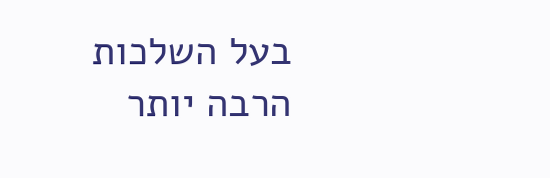בעל השלכות הרבה יותר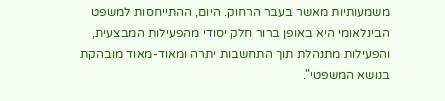משמעותיות מאשר בעבר הרחוק. היום, ההתייחסות למשפט הבינלאומי היא באופן ברור חלק יסודי מהפעילות המבצעית, והפעילות מתנהלת תוך התחשבות יתרה ומאוד-מאוד מובהקת בנושא המשפטי".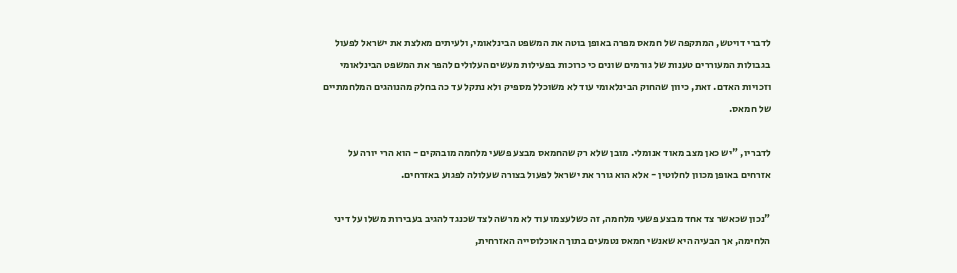לדברי דויטש, המתקפה של חמאס מפרה באופן בוטה את המשפט הבינלאומי, ולעיתים מאלצת את ישראל לפעול בגבולות המעוררים טענות של גורמים שונים כי כרוכות בפעילות מעשים העלולים להפר את המשפט הבינלאומי וזכויות האדם. זאת, כיוון שהחוק הבינלאומי עוד לא משוכלל מספיק ולא נתקל עד כה בחלק מהנוהגים המלחמתיים של חמאס.

לדבריו, "יש כאן מצב מאוד אנומלי. מובן שלא רק שהחמאס מבצע פשעי מלחמה מובהקים - הוא הרי יורה על אזרחים באופן מכוון לחלוטין - אלא הוא גורר את ישראל לפעול בצורה שעלולה לפגוע באזרחים.

"נכון שכאשר צד אחד מבצע פשעי מלחמה, זה כשלעצמו עוד לא מרשה לצד שכנגד להגיב בעבירות משלו על דיני הלחימה, אך הבעיה היא שאנשי חמאס נטמעים בתוך האוכלוסייה האזרחית,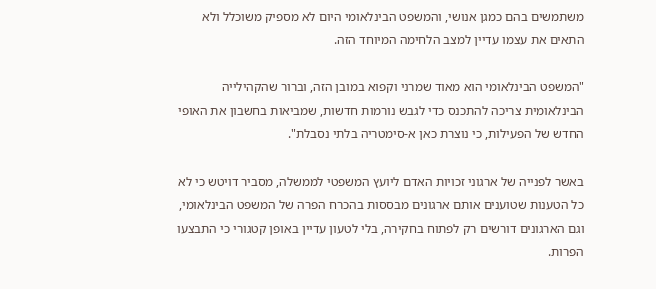משתמשים בהם כמגן אנושי, והמשפט הבינלאומי היום לא מספיק משוכלל ולא התאים את עצמו עדיין למצב הלחימה המיוחד הזה.

"המשפט הבינלאומי הוא מאוד שמרני וקפוא במובן הזה, וברור שהקהילייה הבינלאומית צריכה להתכנס כדי לגבש נורמות חדשות, שמביאות בחשבון את האופי החדש של הפעילות, כי נוצרת כאן א-סימטריה בלתי נסבלת".

באשר לפנייה של ארגוני זכויות האדם ליועץ המשפטי לממשלה, מסביר דויטש כי לא כל הטענות שטוענים אותם ארגונים מבססות בהכרח הפרה של המשפט הבינלאומי, וגם הארגונים דורשים רק לפתוח בחקירה, בלי לטעון עדיין באופן קטגורי כי התבצעו הפרות.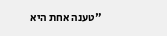"טענה אחת היא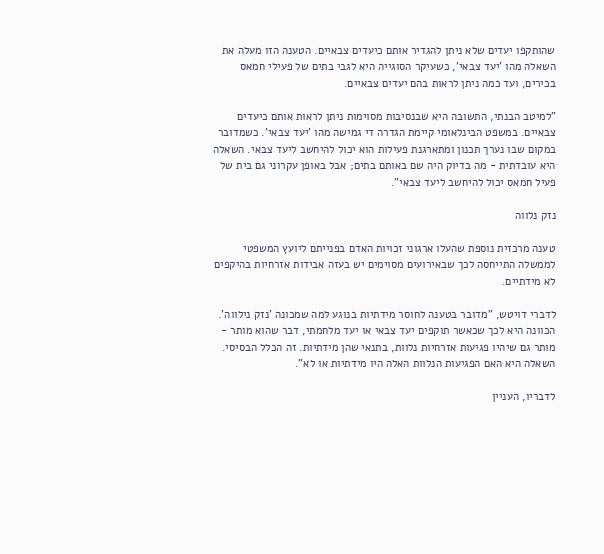שהותקפו יעדים שלא ניתן להגדיר אותם כיעדים צבאיים. הטענה הזו מעלה את השאלה מהו 'יעד צבאי', כשעיקר הסוגייה היא לגבי בתים של פעילי חמאס בכירים, ועד כמה ניתן לראות בהם יעדים צבאיים.

"למיטב הבנתי, התשובה היא שבנסיבות מסוימות ניתן לראות אותם כיעדים צבאיים. במשפט הבינלאומי קיימת הגדרה די גמישה מהו 'יעד צבאי'. כשמדובר במקום שבו נערך תכנון ומתארגנת פעילות הוא יכול להיחשב ליעד צבאי. השאלה היא עובדתית - מה בדיוק היה שם באותם בתים; אבל באופן עקרוני גם בית של פעיל חמאס יכול להיחשב ליעד צבאי".

נזק נלווה

טענה מרכזית נוספת שהעלו ארגוני זכויות האדם בפנייתם ליועץ המשפטי לממשלה התייחסה לכך שבאירועים מסוימים יש בעזה אבידות אזרחיות בהיקפים לא מידתיים.

לדברי דויטש, "מדובר בטענה לחוסר מידתיות בנוגע למה שמכונה 'נזק נילווה'. הכוונה היא לכך שכאשר תוקפים יעד צבאי או יעד מלחמתי, דבר שהוא מותר - מותר גם שיהיו פגיעות אזרחיות נלוות, בתנאי שהן מידתיות. זה הכלל הבסיסי. השאלה היא האם הפגיעות הנלוות האלה היו מידתיות או לא".

לדבריו, העניין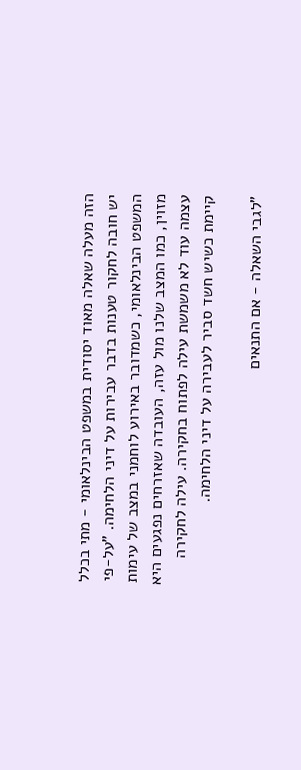הזה מעלה שאלה מאוד יסודית במשפט הבינלאומי - מתי בכלל יש חובה לחקור טענות בדבר עבירות על דיני הלחימה. "על-פי המשפט הבינלאומי, כשמדובר באירוע לוחמני במצב של עימות מזוין, כמו המצב שלנו מול עזה, העובדה שאזרחים נפגעים היא עצמה עוד לא משמשת עילה לפתוח בחקירה. עילה לחקירה קיימת כשיש חשד סביר לעבירה על דיני הלחימה.

"לגבי השאלה - אם התנאים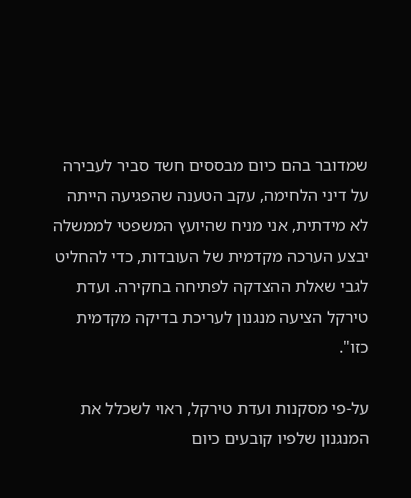שמדובר בהם כיום מבססים חשד סביר לעבירה על דיני הלחימה, עקב הטענה שהפגיעה הייתה לא מידתית, אני מניח שהיועץ המשפטי לממשלה יבצע הערכה מקדמית של העובדות, כדי להחליט לגבי שאלת ההצדקה לפתיחה בחקירה. ועדת טירקל הציעה מנגנון לעריכת בדיקה מקדמית כזו".

על-פי מסקנות ועדת טירקל, ראוי לשכלל את המנגנון שלפיו קובעים כיום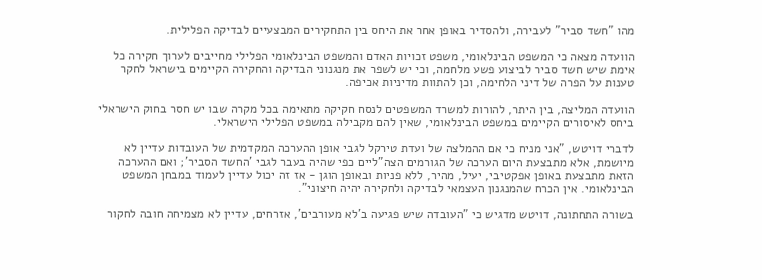מהו "חשד סביר" לעבירה, ולהסדיר באופן אחר את היחס בין התחקירים המבצעיים לבדיקה הפלילית.

הוועדה מצאה כי המשפט הבינלאומי, משפט זכויות האדם והמשפט הבינלאומי הפלילי מחייבים לערוך חקירה כל אימת שיש חשד סביר לביצוע פשע מלחמה, וכי יש לשפר את מנגנוני הבדיקה והחקירה הקיימים בישראל לחקר טענות על הפרה של דיני הלחימה, וכן להתוות מדיניות אכיפה.

הוועדה המליצה, בין היתר, להורות למשרד המשפטים לנסח חקיקה מתאימה בכל מקרה שבו יש חסר בחוק הישראלי ביחס לאיסורים הקיימים במשפט הבינלאומי, שאין להם מקבילה במשפט הפלילי הישראלי.

לדברי דויטש, "אני מניח כי אם ההמלצה של ועדת טירקל לגבי אופן ההערכה המקדמית של העובדות עדיין לא מיושמת, אלא מתבצעת היום הערכה של הגורמים הצה"ליים כפי שהיה בעבר לגבי 'החשד הסביר'; ואם ההערכה הזאת מתבצעת באופן אפקטיבי, יעיל, מהיר, ללא פניות ובאופן הוגן - אז זה יכול עדיין לעמוד במבחן המשפט הבינלאומי. אין הכרח שהמנגנון העצמאי לבדיקה ולחקירה יהיה חיצוני".

בשורה התחתונה, דויטש מדגיש כי "העובדה שיש פגיעה ב'לא מעורבים', אזרחים, עדיין לא מצמיחה חובה לחקור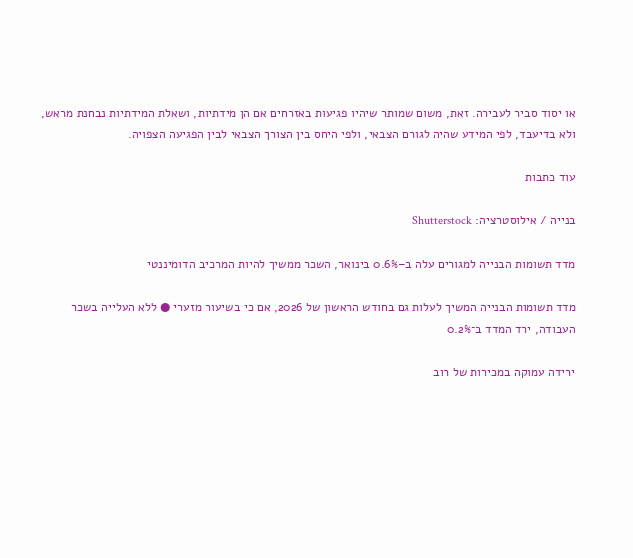או יסוד סביר לעבירה. זאת, משום שמותר שיהיו פגיעות באזרחים אם הן מידתיות, ושאלת המידתיות נבחנת מראש, ולא בדיעבד, לפי המידע שהיה לגורם הצבאי, ולפי היחס בין הצורך הצבאי לבין הפגיעה הצפויה.

עוד כתבות

בנייה / אילוסטרציה: Shutterstock

מדד תשומות הבנייה למגורים עלה ב–0.6% בינואר, השכר ממשיך להיות המרכיב הדומיננטי

מדד תשומות הבנייה המשיך לעלות גם בחודש הראשון של 2026, אם כי בשיעור מזערי ● ללא העלייה בשכר העבודה, ירד המדד ב־0.2%

ירידה עמוקה במכירות של רוב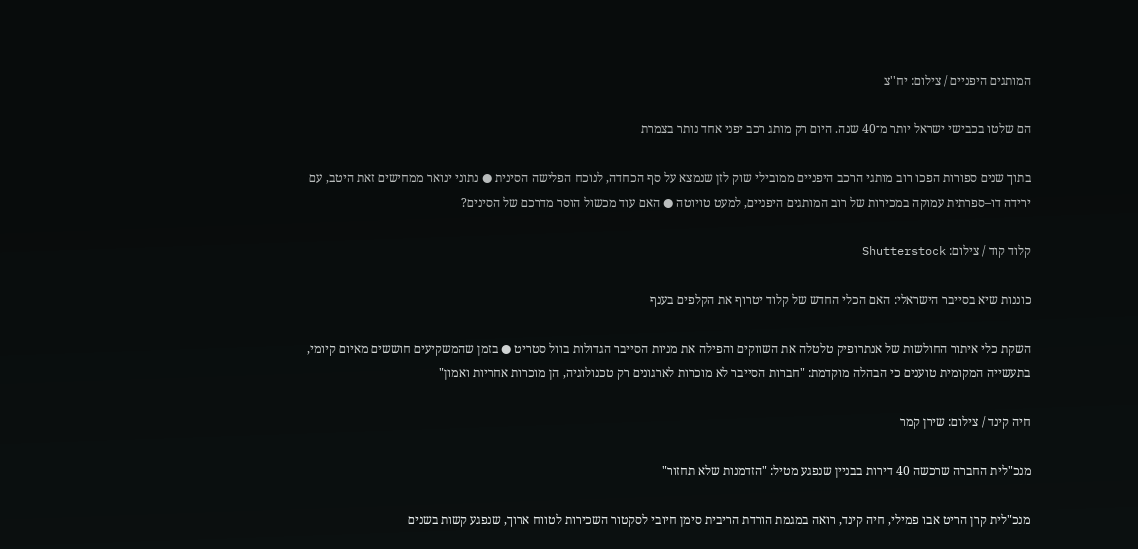המותגים היפניים / צילום: יח''צ

הם שלטו בכבישי ישראל יותר מ־40 שנה. היום רק מותג רכב יפני אחד נותר בצמרת

בתוך שנים ספורות הפכו רוב מותגי הרכב היפניים ממובילי שוק לזן שנמצא על סף הכחדה, לנוכח הפלישה הסינית ● נתוני ינואר ממחישים זאת היטב, עם ירידה דו–ספרתית עמוקה במכירות של רוב המותגים היפניים, למעט טויוטה ● האם עוד מכשול הוסר מדרכם של הסינים?

קלוד קוד / צילום: Shutterstock

כוננות שיא בסייבר הישראלי: האם הכלי החדש של קלוד יטרוף את הקלפים בענף

השקת כלי איתור החולשות של אנתרופיק טלטלה את השווקים והפילה את מניות הסייבר הגדולות בוול סטריט ● בזמן שהמשקיעים חוששים מאיום קיומי, בתעשייה המקומית טוענים כי הבהלה מוקדמת: "חברות הסייבר לא מוכרות לארגונים רק טכנולוגיה, הן מוכרות אחריות ואמון"

חיה קינד / צילום: שירן קמר

מנכ"לית החברה שרכשה 40 דירות בבניין שנפגע מטיל: "הזדמנות שלא תחזור"

מנכ"לית קרן הריט אבו פמילי, חיה קינד, רואה במגמת הורדת הריבית סימן חיובי לסקטור השכירות לטווח ארוך, שנפגע קשות בשנים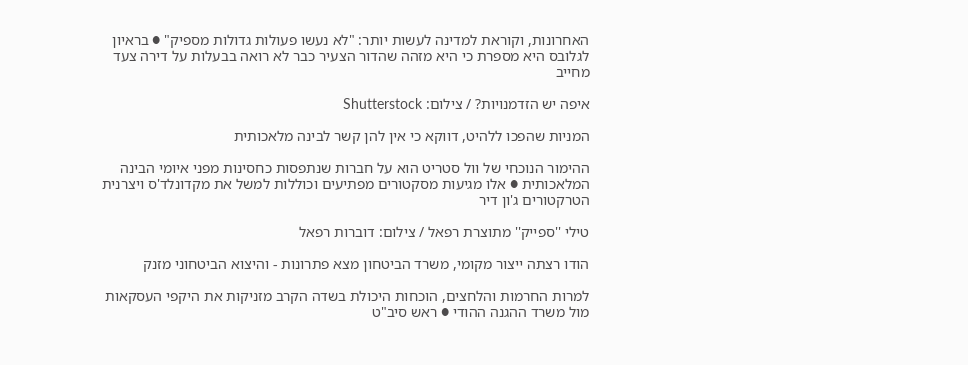האחרונות, וקוראת למדינה לעשות יותר: "לא נעשו פעולות גדולות מספיק" ● בראיון לגלובס היא מספרת כי היא מזהה שהדור הצעיר כבר לא רואה בבעלות על דירה צעד מחייב

איפה יש הזדמנויות? / צילום: Shutterstock

המניות שהפכו ללהיט, דווקא כי אין להן קשר לבינה מלאכותית

ההימור הנוכחי של וול סטריט הוא על חברות שנתפסות כחסינות מפני איומי הבינה המלאכותית ● אלו מגיעות מסקטורים מפתיעים וכוללות למשל את מקדונלד'ס ויצרנית הטרקטורים ג'ון דיר

טילי ''ספייק'' מתוצרת רפאל / צילום: דוברות רפאל

הודו רצתה ייצור מקומי, משרד הביטחון מצא פתרונות - והיצוא הביטחוני מזנק

למרות החרמות והלחצים, הוכחות היכולת בשדה הקרב מזניקות את היקפי העסקאות מול משרד ההגנה ההודי ● ראש סיב"ט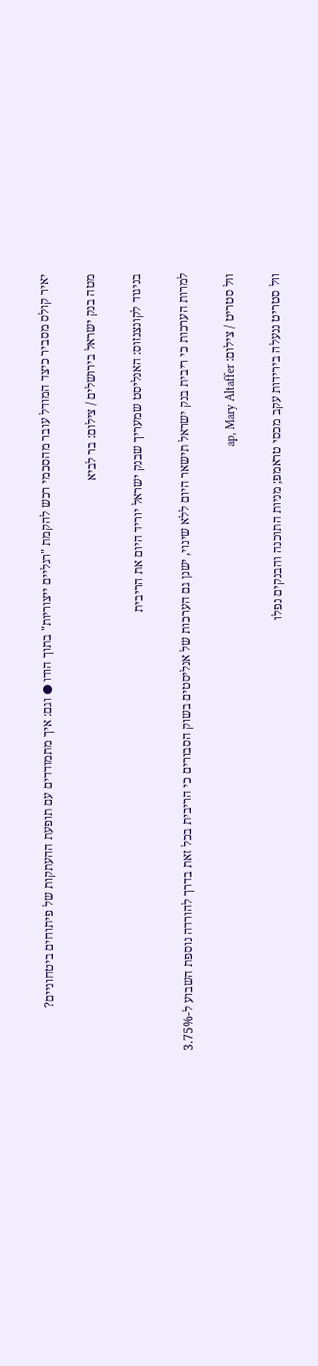יאיר קולס מסביר כיצד המודל עובר מהסכמי רכש להקמת "רגליים ייצוריות" בתוך הודו ● וגם: איך מתמודדים עם תופעת ההעתקות של פיתוחים ביטחוניים?

מטה בנק ישראל בירושלים / צילום: בר לביא

בניגוד לקונצנזוס: האנליסט שמעריך שבנק ישראל יוריד היום את הריבית

למרות הערכות כי ריבית בנק ישראל תישאר היום ללא שינוי, ישנן גם הערכות של אנליסטים בשוק הסבורים כי הריבית בכל זאת בדרך להורדה נוספת השבוע ל-3.75%

וול סטריט / צילום: ap, Mary Altaffer

וול סטריט ננעלה בירידות עקב מכסי טראמפ; מניות התוכנה והבנקים נפלו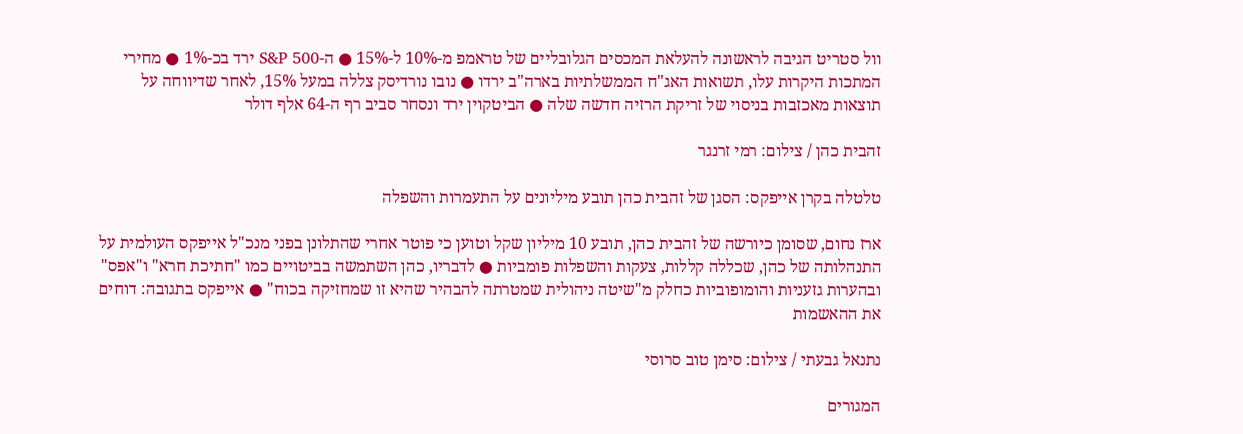וול סטריט הגיבה לראשונה להעלאת המכסים הגלובליים של טראמפ מ-10% ל-15% ● ה-S&P 500 ירד בכ-1% ● מחירי המתכות היקרות עלו, תשואות האג"ח הממשלתיות בארה"ב ירדו ● נובו נורדיסק צללה במעל 15%, לאחר שדיווחה על תוצאות מאכזבות בניסוי של זריקת הרזיה חדשה שלה ● הביטקוין ירד ונסחר סביב רף ה-64 אלף דולר

זהבית כהן / צילום: רמי זרנגר

טלטלה בקרן אייפקס: הסגן של זהבית כהן תובע מיליונים על התעמרות והשפלה

ארז נחום, שסומן כיורשה של זהבית כהן, תובע 10 מיליון שקל וטוען כי פוטר אחרי שהתלונן בפני מנכ"ל אייפקס העולמית על התנהלותה של כהן, שכללה קללות, צעקות והשפלות פומביות ● לדבריו, כהן השתמשה בביטויים כמו "חתיכת חרא" ו"אפס" ובהערות גזעניות והומופוביות כחלק מ"שיטה ניהולית שמטרתה להבהיר שהיא זו שמחזיקה בכוח" ● אייפקס בתגובה: דוחים את ההאשמות

נתנאל גבעתי / צילום: סימן טוב סרוסי

המגורים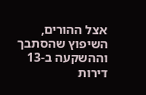אצל ההורים, השיפוץ שהסתבך וההשקעה ב-13 דירות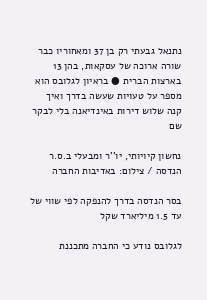נתנאל גבעתי רק בן 37 ומאחוריו כבר שורה ארוכה של עסקאות, בהן 13 בארצות הברית ● בראיון לגלובס הוא מספר על טעויות שעשה בדרך ואיך קנה שלוש דירות באינדיאנה בלי לבקר שם

נחשון קיויותי, יו''ר ומבעלי ב.ס.ר הנדסה / צילום: באדיבות החברה

בסר הנדסה בדרך להנפקה לפי שווי של עד 1.5 מיליארד שקל

לגלובס נודע כי החברה מתכננת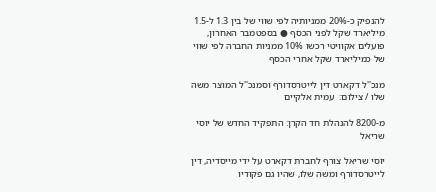להנפיק כ-20% ממניותיה לפי שווי של בין 1.3 ל-1.5 מיליארד שקל לפני הכסף ● בספטמבר האחרון, פועלים אקוויטי רכשו 10% ממניות החברה לפי שווי של כמיליארד שקל אחרי הכסף

מנכ''ל דקארט דין לייטרסדורף וסמנכ''ל המוצר משה שלו / צילום:  עמית אלקיים

מ-8200 להנהלת חד הקרן: התפקיד החדש של יוסי שריאל

יוסי שריאל צורף לחברת דקארט על ידי מייסדיה, דין לייטרסדורף ומשה שלו, שהיו גם פקודיו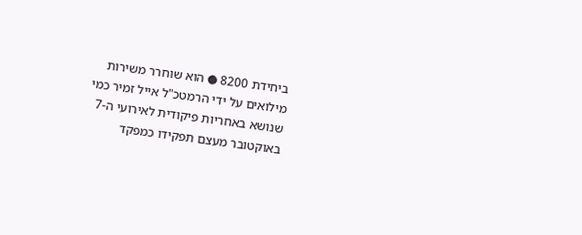ביחידת 8200 ● הוא שוחרר משירות מילואים על ידי הרמטכ"ל אייל זמיר כמי שנושא באחריות פיקודית לאירועי ה-7 באוקטובר מעצם תפקידו כמפקד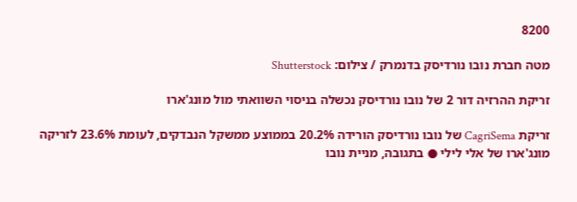8200

מטה חברת נובו נורדיסק בדנמרק / צילום: Shutterstock

זריקת ההרזיה דור 2 של נובו נורדיסק נכשלה בניסוי השוואתי מול מונג'ארו

זריקת CagriSema של נובו נורדיסק הורידה 20.2% בממוצע ממשקל הנבדקים, לעומת 23.6% לזריקה מונג'ארו של אלי לילי ● בתגובה, מניית נובו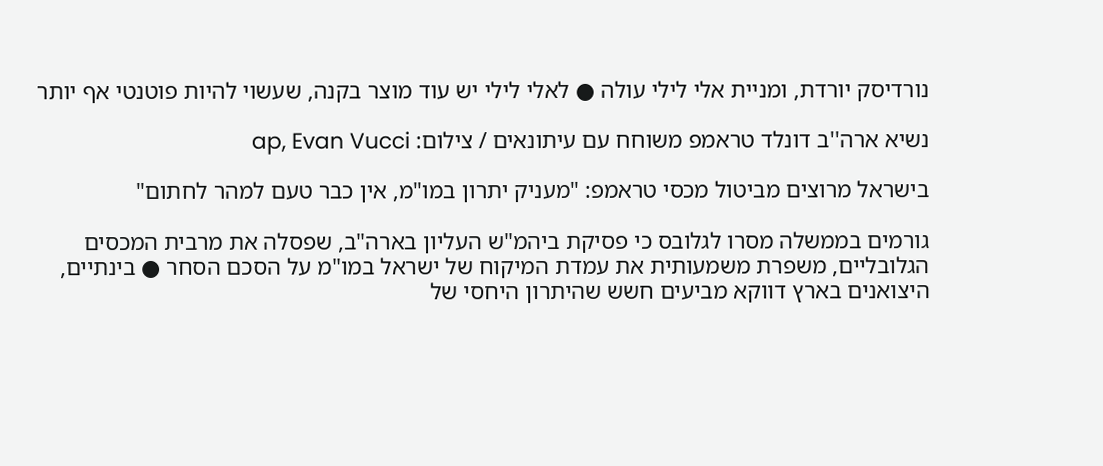נורדיסק יורדת, ומניית אלי לילי עולה ● לאלי לילי יש עוד מוצר בקנה, שעשוי להיות פוטנטי אף יותר

נשיא ארה''ב דונלד טראמפ משוחח עם עיתונאים / צילום: ap, Evan Vucci

בישראל מרוצים מביטול מכסי טראמפ: "מעניק יתרון במו"מ, אין כבר טעם למהר לחתום"

גורמים בממשלה מסרו לגלובס כי פסיקת ביהמ"ש העליון בארה"ב, שפסלה את מרבית המכסים הגלובליים, משפרת משמעותית את עמדת המיקוח של ישראל במו"מ על הסכם הסחר ● בינתיים, היצואנים בארץ דווקא מביעים חשש שהיתרון היחסי של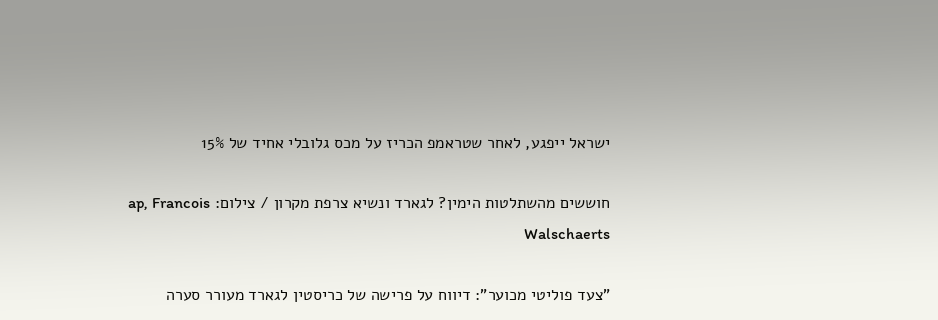ישראל ייפגע, לאחר שטראמפ הכריז על מכס גלובלי אחיד של 15%

חוששים מהשתלטות הימין? לגארד ונשיא צרפת מקרון / צילום: ap, Francois Walschaerts

"צעד פוליטי מכוער": דיווח על פרישה של כריסטין לגארד מעורר סערה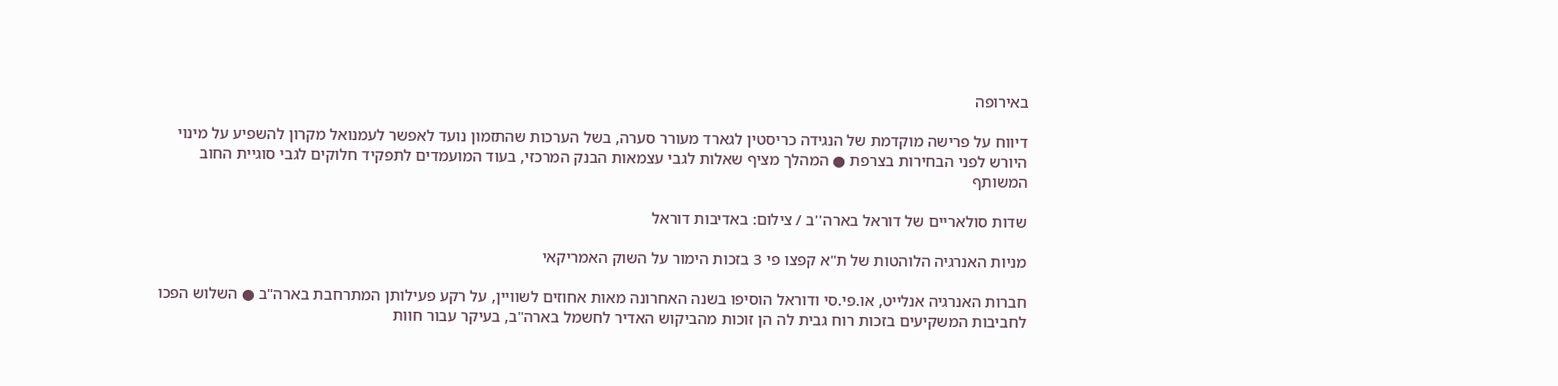באירופה

דיווח על פרישה מוקדמת של הנגידה כריסטין לגארד מעורר סערה, בשל הערכות שהתזמון נועד לאפשר לעמנואל מקרון להשפיע על מינוי היורש לפני הבחירות בצרפת ● המהלך מציף שאלות לגבי עצמאות הבנק המרכזי, בעוד המועמדים לתפקיד חלוקים לגבי סוגיית החוב המשותף

שדות סולאריים של דוראל בארה''ב / צילום: באדיבות דוראל

מניות האנרגיה הלוהטות של ת"א קפצו פי 3 בזכות הימור על השוק האמריקאי

חברות האנרגיה אנלייט, או.פי.סי ודוראל הוסיפו בשנה האחרונה מאות אחוזים לשוויין, על רקע פעילותן המתרחבת בארה"ב ● השלוש הפכו לחביבות המשקיעים בזכות רוח גבית לה הן זוכות מהביקוש האדיר לחשמל בארה"ב, בעיקר עבור חוות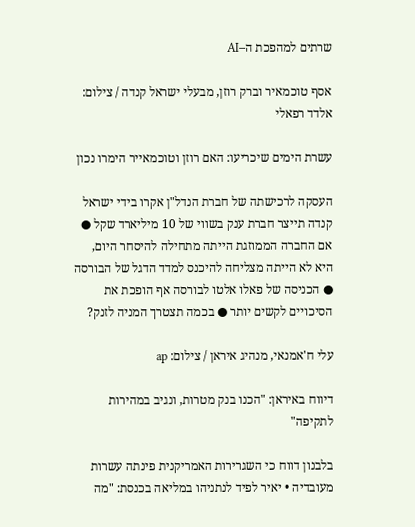שרתים למהפכת ה–AI

אסף טוכמאיר וברק רוזן, מבעלי ישראל קנדה / צילום: אלדד רפאלי

עשרת הימים שיכריעו: האם רוזן וטוכמאייר הימרו נכון

העסקה לרכישתה של חברת הנדל"ן אקרו בידי ישראל קנדה תייצר חברת ענק בשווי של 10 מיליארד שקל ● אם החברה הממוזגת הייתה מתחילה להיסחר היום, היא לא הייתה מצליחה להיכנס למדד הדגל של הבורסה ● הכניסה של פאלו אלטו לבורסה אף הופכת את הסיכויים לקשים יותר ● בכמה תצטרך המניה לזנק?

עלי ח'אמנאי, מנהיג איראן / צילום: ap

דיווח באיראן: "הכנו בנק מטרות, ונגיב במהירות לתקיפה"

בלבנון דווח כי השגרירות האמריקנית פינתה עשרות מעובדיה • יאיר לפיד לנתניהו במליאה בכנסת: "מה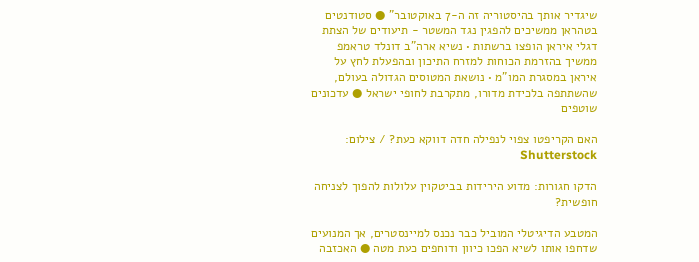שיגדיר אותך בהיסטוריה זה ה-7 באוקטובר" ● סטודנטים בטהראן ממשיכים להפגין נגד המשטר - תיעודים של הצתת דגלי איראן הופצו ברשתות • נשיא ארה"ב דונלד טראמפ ממשיך בהזרמת הכוחות למזרח התיכון ובהפעלת לחץ על איראן במסגרת המו"מ • נושאת המטוסים הגדולה בעולם, שהשתתפה בלכידת מדורו, מתקרבת לחופי ישראל ● עדכונים שוטפים

האם הקריפטו צפוי לנפילה חדה דווקא כעת? / צילום: Shutterstock

הדקו חגורות: מדוע הירידות בביטקוין עלולות להפוך לצניחה חופשית?

המטבע הדיגיטלי המוביל כבר נכנס למיינסטרים, אך המנועים שדחפו אותו לשיא הפכו כיוון ודוחפים כעת מטה ● האכזבה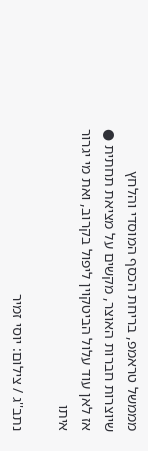מממשל טראמפ, בריחת הכסף המוסדי והלחץ שיוצרות חברות האוצר, מקשים על מציאת תחתית ● אז לאן עוד עלול הביטקוין ליפול בקרוב, ואת מי יגרור איתו

נתב''ג / צילום: יוסי זמיר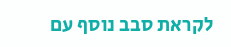לקראת סבב נוסף עם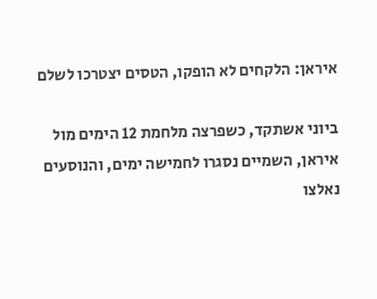איראן: הלקחים לא הופקו, הטסים יצטרכו לשלם

ביוני אשתקד, כשפרצה מלחמת 12 הימים מול איראן, השמיים נסגרו לחמישה ימים, והנוסעים נאלצו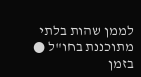לממן שהות בלתי מתוכננת בחו"ל ● בזמן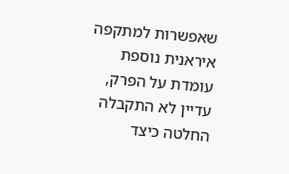שאפשרות למתקפה איראנית נוספת עומדת על הפרק, עדיין לא התקבלה החלטה כיצד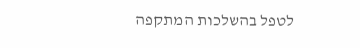לטפל בהשלכות המתקפה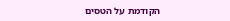הקודמת על הטסים